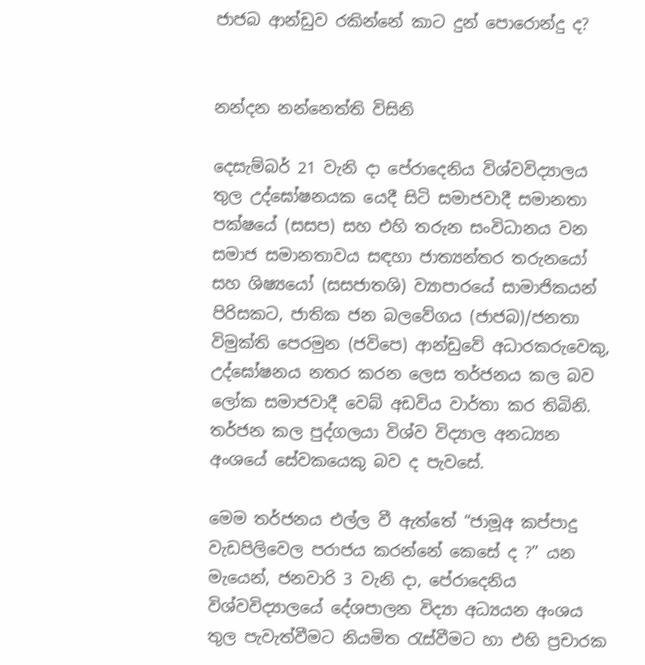ජාජබ ආන්ඩුව රකින්නේ කාට දුන් පොරොන්දු ද?


නන්දන නන්නෙත්ති විසිනි

දෙසැම්බර් 21 වැනි දා පේරාදෙනිය විශ්වවිද්‍යාලය තුල උද්ඝෝෂනයක යෙදී සිටි සමාජවාදී සමානතා පක්ෂයේ (සසප) සහ එහි තරුන සංවිධානය වන සමාජ සමානතාවය සඳහා ජාත්‍යන්තර තරුනයෝ සහ ශිෂ්‍යයෝ (සසජාතශි) ව්‍යාපාරයේ සාමාජිකයන් පිරිසකට, ජාතික ජන බලවේගය (ජාජබ)/ජනතා විමුක්ති පෙරමුන (ජවිපෙ) ආන්ඩුවේ අධාරකරුවෙකු, උද්ඝෝෂනය නතර කරන ලෙස තර්ජනය කල බව ලෝක සමාජවාදී වෙබ් අඩවිය වාර්තා කර තිබිනි. තර්ජන කල පුද්ගලයා විශ්ව විද්‍යාල අනධ්‍යන අංශයේ සේවකයෙකු බව ද පැවසේ.

මෙම තර්ජනය එල්ල වී ඇත්තේ “ජාමූඅ කප්පාදු වැඩපිලිවෙල පරාජය කරන්නේ කෙසේ ද ?” යන මැයෙන්, ජනවාරි 3 වැනි දා, පේරාදෙනිය විශ්වවිද්‍යාලයේ දේශපාලන විද්‍යා අධ්‍යයන අංශය තුල පැවැත්වීමට නියමිත රැස්වීමට හා එහි ප්‍රචාරක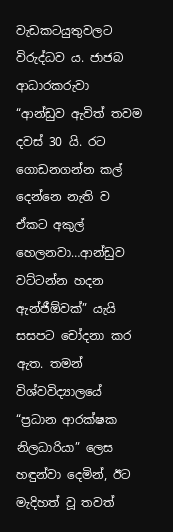වැඩකටයුතුවලට විරුද්ධව ය. ජාජබ ආධාරකරුවා “ආන්ඩුව ඇවිත් තවම දවස් 30 යි. රට ගොඩනගන්න කල් දෙන්නෙ නැති ව ඒකට අකුල් හෙලනවා…ආන්ඩුව වට්ටන්න හදන ඇන්ජීඕවක්” යැයි සසපට චෝදනා කර ඇත. තමන් විශ්වවිද්‍යාලයේ “ප්‍රධාන ආරක්ෂක නිලධාරියා” ලෙස හඳුන්වා දෙමින්, ඊට මැදිහත් වූ තවත්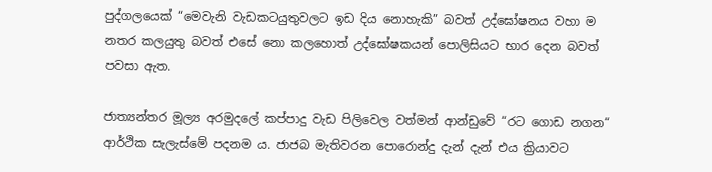පුද්ගලයෙක් “මෙවැනි වැඩකටයුතුවලට ඉඩ දිය නොහැකි” බවත් උද්ඝෝෂනය වහා ම නතර කලයුතු බවත් එසේ නො කලහොත් උද්ඝෝෂකයන් පොලිසියට භාර දෙන බවත් පවසා ඇත.

ජාත්‍යන්තර මූල්‍ය අරමුදලේ කප්පාදු වැඩ පිලිවෙල වත්මන් ආන්ඩුවේ “රට ගොඩ නගන“ ආර්ථික සැලැස්මේ පදනම ය. ජාජබ මැතිවරන පොරොන්දු දැන් දැන් එය ක්‍රියාවට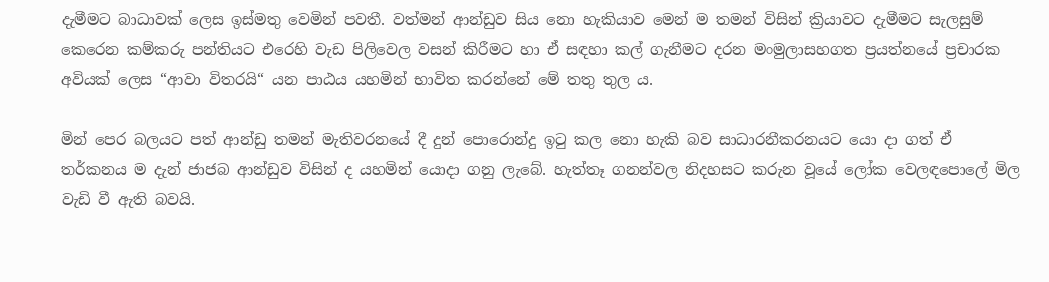දැමීමට බාධාවක් ලෙස ඉස්මතු වෙමින් පවතී. වත්මන් ආන්ඩුව සිය නො හැකියාව මෙන් ම තමන් විසින් ක්‍රියාවට දැමීමට සැලසුම් කෙරෙන කම්කරු පන්තියට එරෙහි වැඩ පිලිවෙල වසන් කිරීමට හා ඒ සඳහා කල් ගැනීමට දරන මංමුලාසහගත ප්‍රයත්නයේ ප්‍රචාරක අවියක් ලෙස “ආවා විතරයි“ යන පාඨය යහමින් භාවිත කරන්නේ මේ තතු තුල ය.

මින් පෙර බලයට පත් ආන්ඩු තමන් මැතිවරනයේ දී දුන් පොරොන්දු ඉටු කල නො හැකි බව සාධාරනීකරනයට යො දා ගත් ඒ තර්කනය ම දැන් ජාජබ ආන්ඩුව විසින් ද යහමින් යොදා ගනු ලැබේ. හැත්තෑ ගනන්වල නිදහසට කරුන වූයේ ලෝක වෙලඳපොලේ මිල වැඩි වී ඇති බවයි.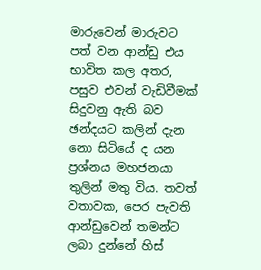මාරුවෙන් මාරුවට පත් වන ආන්ඩු එය භාවිත කල අතර, පසුව එවන් වැඩිවීමක් සිදුවනු ඇති බව ඡන්දයට කලින් දැන නො සිටියේ ද යන ප්‍රශ්නය මහජනයා තුලින් මතු විය. තවත් වතාවක, පෙර පැවති ආන්ඩුවෙන් තමන්ට ලබා දුන්නේ හිස්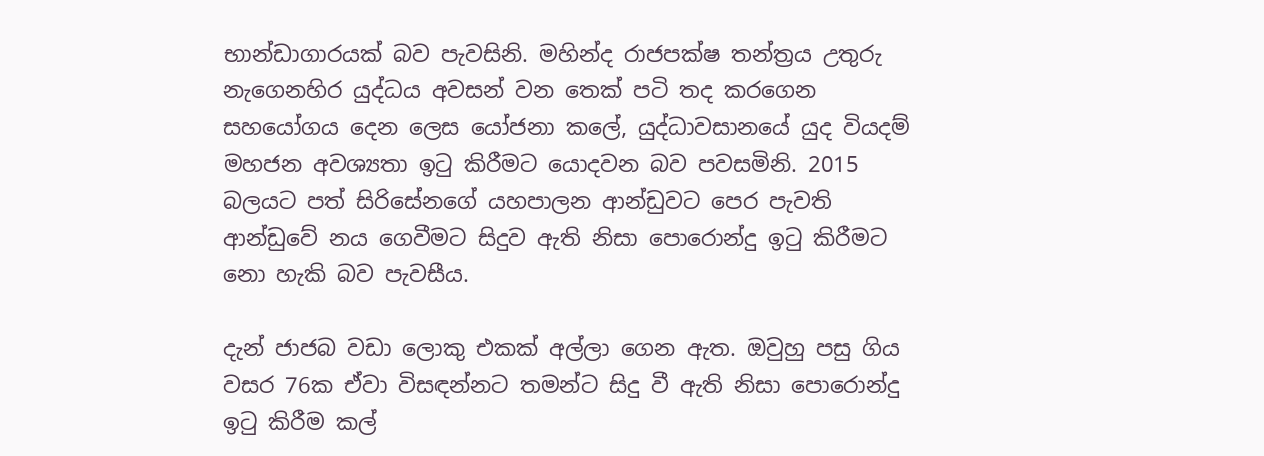භාන්ඩාගාරයක් බව පැවසිනි. මහින්ද රාජපක්ෂ තන්ත්‍රය උතුරු නැගෙනහිර යුද්ධය අවසන් වන තෙක් පටි තද කරගෙන සහයෝගය දෙන ලෙස යෝජනා කලේ, යුද්ධාවසානයේ යුද වියදම් මහජන අවශ්‍යතා ඉටු කිරීමට යොදවන බව පවසමිනි. 2015 බලයට පත් සිරිසේනගේ යහපාලන ආන්ඩුවට පෙර පැවති ආන්ඩුවේ නය ගෙවීමට සිදුව ඇති නිසා පොරොන්දු ඉටු කිරීමට නො හැකි බව පැවසීය.

දැන් ජාජබ වඩා ලොකු එකක් අල්ලා ගෙන ඇත. ඔවුහු පසු ගිය වසර 76ක ඒවා විසඳන්නට තමන්ට සිදු වී ඇති නිසා පොරොන්දු ඉටු කිරීම කල්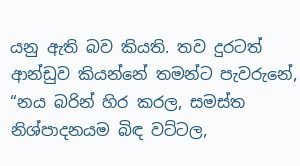යනු ඇති බව කියති. තව දුරටත් ආන්ඩුව කියන්නේ තමන්ට පැවරුනේ, “නය බරින් හිර කරල, සමස්ත නිශ්පාදනයම බිඳ වට්ටල,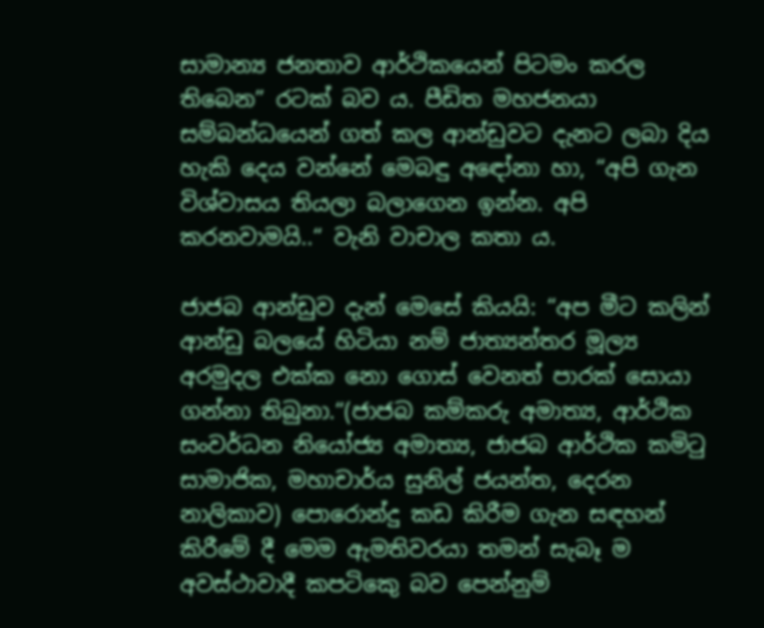සාමාන්‍ය ජනතාව ආර්ථිකයෙන් පිටමං කරල තිබෙන” රටක් බව ය. පීඩිත මහජනයා සම්බන්ධයෙන් ගත් කල ආන්ඩුවට දැනට ලබා දිය හැකි දෙය වන්නේ මෙබඳු අඳෝනා හා, “අපි ගැන විශ්වාසය තියලා බලාගෙන ඉන්න. අපි කරනවාමයි..“ වැනි වාචාල කතා ය.

ජාජබ ආන්ඩුව දැන් මෙසේ කියයි: “අප මීට කලින් ආන්ඩු බලයේ හිටියා නම් ජාත්‍යන්තර මූල්‍ය අරමුදල එක්ක නො ගොස් වෙනත් පාරක් සොයා ගන්නා තිබුනා.“(ජාජබ කම්කරු අමාත්‍ය, ආර්ථික සංවර්ධන නියෝජ්‍ය අමාත්‍ය, ජාජබ ආර්ථික කමිටු සාමාජික, මහාචාර්ය සුනිල් ජයන්ත, දෙරන නාලිකාව) පොරොන්දු කඩ කිරීම ගැන සඳහන් කිරීමේ දී මෙම ඇමතිවරයා තමන් සැබෑ ම අවස්ථාවාදී කපටිකෙු බව පෙන්නුම්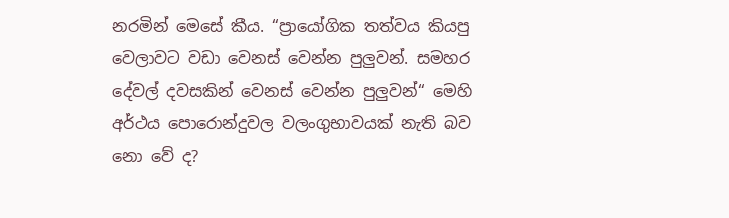නරමින් මෙසේ කීය. “ප්‍රායෝගික තත්වය කියපු වෙලාවට වඩා වෙනස් වෙන්න පුලුවන්. සමහර දේවල් දවසකින් වෙනස් වෙන්න පුලුවන්“ මෙහි අර්ථය පොරොන්දුවල වලංගුභාවයක් නැති බව නො වේ ද?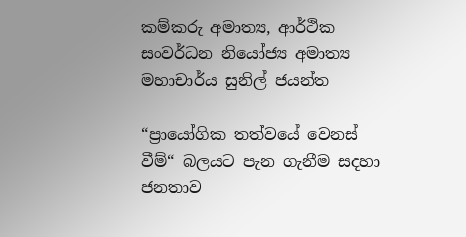කම්කරු අමාත්‍ය, ආර්ථික සංවර්ධන නියෝජ්‍ය අමාත්‍ය මහාචාර්ය සුනිල් ජයන්ත

“ප්‍රායෝගික තත්වයේ වෙනස් වීම්“ බලයට පැන ගැනීම සදහා ජනතාව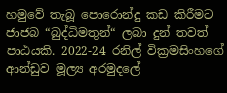හමුවේ තැබූ පොරොන්දු කඩ කිරීමට ජාජබ “බුද්ධිමතුන්“ ලබා දුන් තවත් පාඨයකි. 2022-24 රනිල් වික්‍රමසිංහගේ ආන්ඩුව මූල්‍ය අරමුදලේ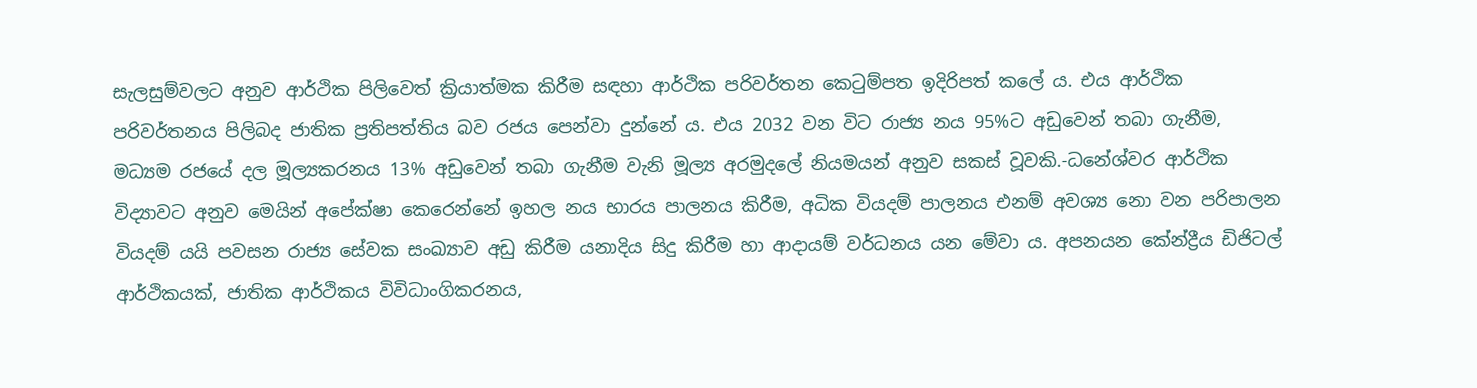සැලසුම්වලට අනුව ආර්ථික පිලිවෙත් ක්‍රියාත්මක කිරීම සඳහා ආර්ථික පරිවර්තන කෙටුම්පත ඉදිරිපත් කලේ ය. එය ආර්ථික පරිවර්තනය පිලිබද ජාතික ප්‍රතිපත්තිය බව රජය පෙන්වා දුන්නේ ය. එය 2032 වන විට රාජ්‍ය නය 95%ට අඩුවෙන් තබා ගැනීම, මධ්‍යම රජයේ දල මූල්‍යකරනය 13% අඩුවෙන් තබා ගැනීම වැනි මූල්‍ය අරමුදලේ නියමයන් අනුව සකස් වූවකි.-ධනේශ්වර ආර්ථික විද්‍යාවට අනුව මෙයින් අපේක්ෂා කෙරෙන්නේ ඉහල නය භාරය පාලනය කිරීම, අධික වියදම් පාලනය එනම් අවශ්‍ය නො වන පරිපාලන වියදම් යයි පවසන රාජ්‍ය සේවක සංඛ්‍යාව අඩු කිරීම යනාදිය සිදු කිරීම හා ආදායම් වර්ධනය යන මේවා ය. අපනයන කේන්ද්‍රීය ඩිජිටල් ආර්ථිකයක්, ජාතික ආර්ථිකය විවිධාංගිකරනය,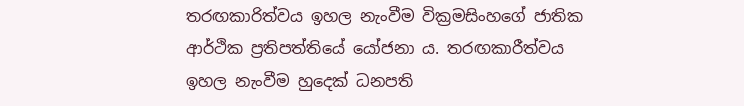තරඟකාරිත්වය ඉහල නැංවීම වික්‍රමසිංහගේ ජාතික ආර්ථික ප්‍රතිපත්තියේ යෝජනා ය. තරඟකාරීත්වය ඉහල නැංවීම හුදෙක් ධනපති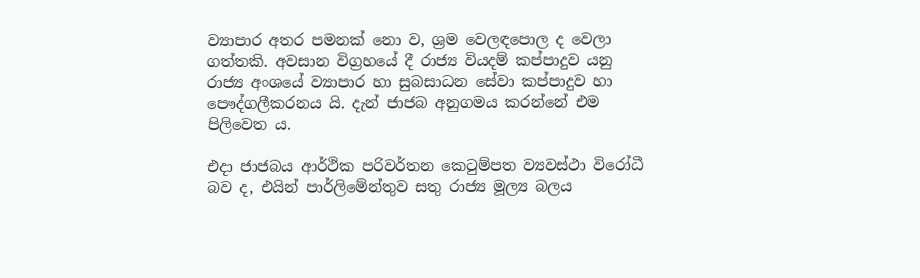ව්‍යාපාර අතර පමනක් නො ව, ශ්‍රම වෙලඳපොල ද වෙලා ගත්තකි. අවසාන විග්‍රහයේ දී රාජ්‍ය වියදම් කප්පාදුව යනු රාජ්‍ය අංශයේ ව්‍යාපාර හා සුබසාධන සේවා කප්පාදුව හා පෞද්ගලීකරනය යි. දැන් ජාජබ අනුගමය කරන්නේ එම පිලිවෙත ය.

එදා ජාජබය ආර්ථික පරිවර්තන කෙටුම්පත ව්‍යවස්ථා විරෝධී බව ද, එයින් පාර්ලිමේන්තුව සතු රාජ්‍ය මූල්‍ය බලය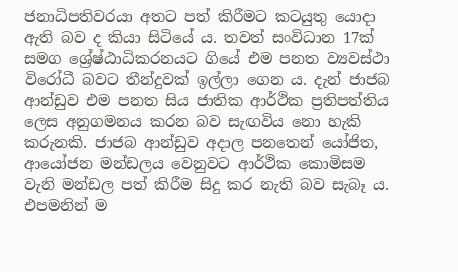ජනාධිපතිවරයා අතට පත් කිරීමට කටයුතු යොදා ඇති බව ද කියා සිටියේ ය. තවත් සංවිධාන 17ක් සමග ශ්‍රේෂ්ඨාධිකරනයට ගියේ එම පනත ව්‍යවස්ථා විරෝධී බවට තීන්දුවක් ඉල්ලා ගෙන ය. දැන් ජාජබ ආන්ඩුව එම පනත සිය ජාතික ආර්ථික ප්‍රතිපත්තිය ලෙස අනුගමනය කරන බව සැඟවිය නො හැකි කරුනකි. ජාජබ ආන්ඩුව අදාල පනතෙන් යෝජිත, ආයෝජන මන්ඩලය වෙනුවට ආර්ථික කොමිසම වැනි මන්ඩල පත් කිරීම සිදු කර නැති බව සැබෑ ය. එපමනින් ම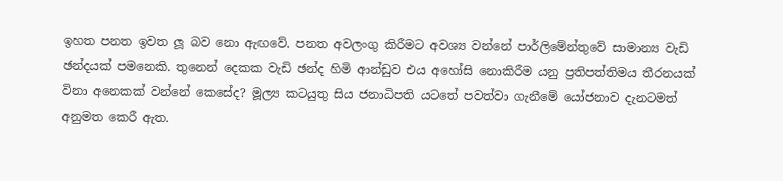ඉහත පනත ඉවත ලූ බව නො ඇඟවේ. පනත අවලංගු කිරීමට අවශ්‍ය වන්නේ පාර්ලිමේන්තුවේ සාමාන්‍ය වැඩි ඡන්දයක් පමනෙකි. තුනෙන් දෙකක වැඩි ඡන්ද හිමි ආන්ඩුව එය අහෝසි නොකිරීම යනු ප්‍රතිපත්තිමය තීරනයක් විනා අනෙකක් වන්නේ කෙසේද? මූල්‍ය කටයුතු සිය ජනාධිපති යටතේ පවත්වා ගැනීමේ යෝජනාව දැනටමත් අනුමත කෙරී ඇත.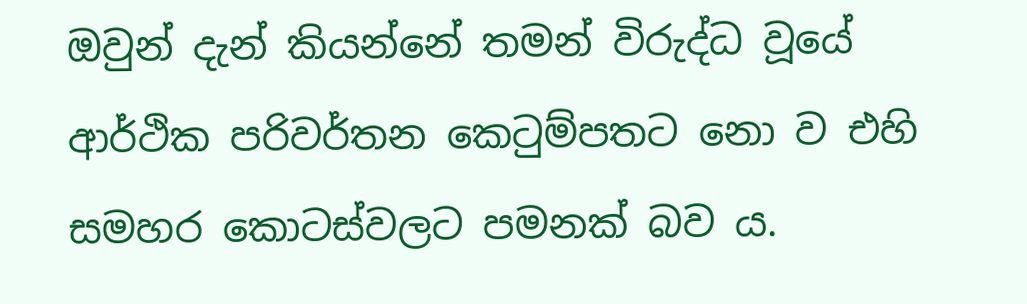ඔවුන් දැන් කියන්නේ තමන් විරුද්ධ වූයේ ආර්ථික පරිවර්තන කෙටුම්පතට නො ව එහි සමහර කොටස්වලට පමනක් බව ය.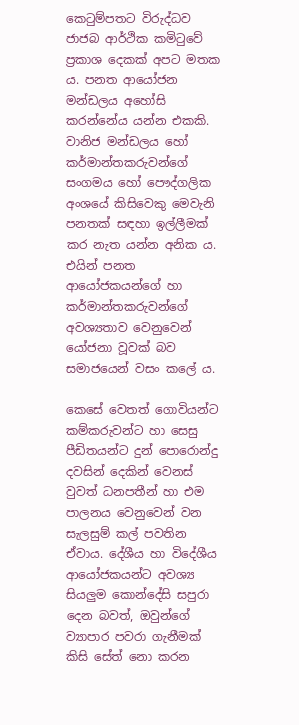කෙටුම්පතට විරුද්ධව ජාජබ ආර්ථික කමිටුවේ ප්‍රකාශ දෙකක් අපට මතක ය. පනත ආයෝජන මන්ඩලය අහෝසි කරන්නේය යන්න එකකි. වානිජ මන්ඩලය හෝ කර්මාන්තකරුවන්ගේ සංගමය හෝ පෞද්ගලික අංශයේ කිසිවෙකු මෙවැනි පනතක් සඳහා ඉල්ලීමක් කර නැත යන්න අනික ය. එයින් පනත ආයෝජකයන්ගේ හා කර්මාන්තකරුවන්ගේ අවශ්‍යතාව වෙනුවෙන් යෝජනා වූවක් බව සමාජයෙන් වසං කලේ ය.

කෙසේ වෙතත් ගොවියන්ට කම්කරුවන්ට හා සෙසු පීඩිතයන්ට දුන් පොරොන්දු දවසින් දෙකින් වෙනස් වුවත් ධනපතීන් හා එම පාලනය වෙනුවෙන් වන සැලසුම් කල් පවතින ඒවාය. දේශීය හා විදේශීය ආයෝජකයන්ට අවශ්‍ය සියලුම කොන්දේසි සපුරා දෙන බවත්, ඔවුන්ගේ ව්‍යාපාර පවරා ගැනීමක් කිසි සේත් නො කරන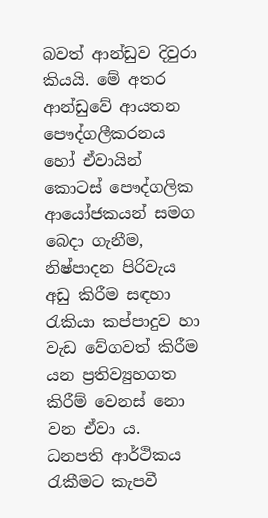බවත් ආන්ඩුව දිවුරා කියයි. මේ අතර ආන්ඩුවේ ආයතන පෞද්ගලීකරනය හෝ ඒවායින් කොටස් පෞද්ගලික ආයෝජකයන් සමග බෙදා ගැනීම, නිෂ්පාදන පිරිවැය අඩු කිරීම සඳහා රැකියා කප්පාදුව හා වැඩ වේගවත් කිරීම යන ප්‍රතිව්‍යුහගත කිරීම් වෙනස් නො වන ඒවා ය. ධනපති ආර්ථිකය රැකීමට කැපවී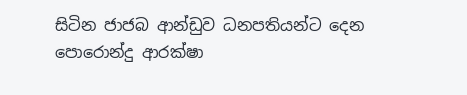සිටින ජාජබ ආන්ඩුව ධනපතියන්ට දෙන පොරොන්දු ආරක්ෂා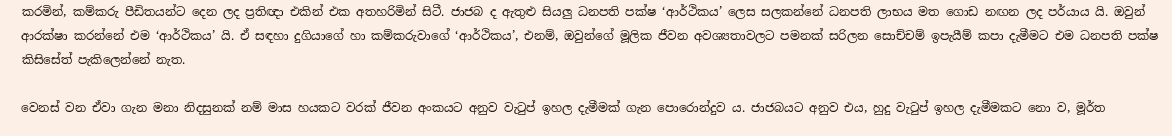කරමින්, කම්කරු පීඩිතයන්ට දෙන ලද ප්‍රතිඥා එකින් එක අතහරිමින් සිටී. ජාජබ ද ඇතුළු සියලු ධනපති පක්ෂ ‘ආර්ථිකය’ ලෙස සලකන්නේ ධනපති ලාභය මත ගොඩ නඟන ලද පර්යාය යි. ඔවුන් ආරක්ෂා කරන්නේ එම ‘ආර්ථිකය’ යි. ඒ සඳහා දුගියාගේ හා කම්කරුවාගේ ‘ආර්ථිකය’, එනම්, ඔවුන්ගේ මූලික ජීවන අවශ්‍යතාවලට පමනක් සරිලන සොච්චම් ඉපැයීම් කපා දැමීමට එම ධනපති පක්ෂ කිසිසේත් පැකිලෙන්නේ නැත.

වෙනස් වන ඒවා ගැන මනා නිදසුනක් නම් මාස හයකට වරක් ජීවන අංකයට අනුව වැටුප් ඉහල දැමීමක් ගැන පොරොන්දුව ය. ජාජබයට අනුව එය, හුදු වැටුප් ඉහල දැමීමකට නො ව, මූර්ත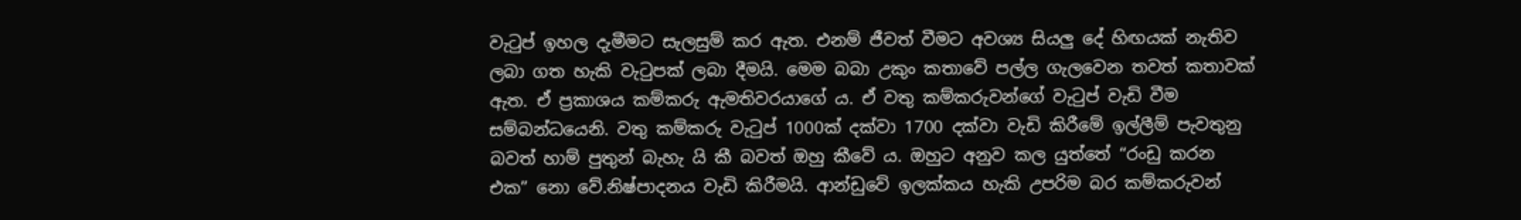වැටුප් ඉහල දැමීමට සැලසුම් කර ඇත. එනම් ජීවත් වීමට අවශ්‍ය සියලු දේ හිඟයක් නැතිව ලබා ගත හැකි වැටුපක් ලබා දීමයි. මෙම බබා උකුං කතාවේ පල්ල ගැලවෙන තවත් කතාවක් ඇත. ඒ ප්‍රකාශය කම්කරු ඇමතිවරයාගේ ය. ඒ වතු කම්කරුවන්ගේ වැටුප් වැඩි වීම සම්බන්ධයෙනි. වතු කම්කරු වැටුප් 1000ක් දක්වා 1700 දක්වා වැඩි කිරීමේ ඉල්ලීම් පැවතුනු බවත් හාම් පුතුන් බැහැ යි කී බවත් ඔහු කීවේ ය. ඔහුට අනුව කල යුත්තේ “රංඩු කරන එක” නො වේ.නිෂ්පාදනය වැඩි කිරීමයි. ආන්ඩුවේ ඉලක්කය හැකි උපරිම බර කම්කරුවන්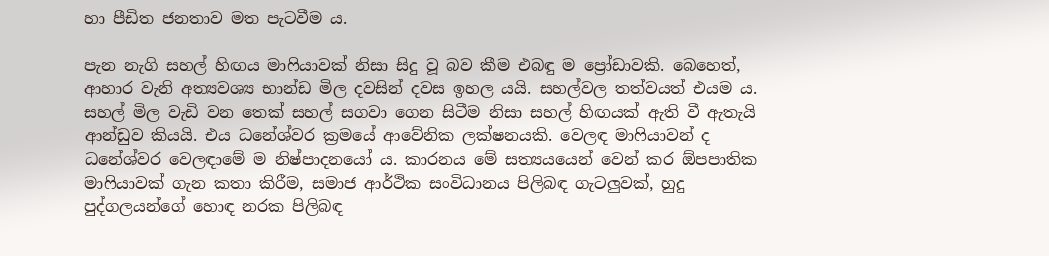හා පීඩිත ජනතාව මත පැටවීම ය.

පැන නැගි සහල් හිඟය මාෆියාවක් නිසා සිදු වූ බව කීම එබඳු ම ප්‍රෝඩාවකි. බෙහෙත්, ආහාර වැනි අත්‍යවශ්‍ය භාන්ඩ මිල දවසින් දවස ඉහල යයි. සහල්වල තත්වයත් එයම ය. සහල් මිල වැඩි වන තෙක් සහල් සගවා ගෙන සිටීම නිසා සහල් හිඟයක් ඇති වී ඇතැයි ආන්ඩුව කියයි. එය ධනේශ්වර ක්‍රමයේ ආවේනික ලක්ෂනයකි. වෙලඳ මාෆියාවන් ද ධනේශ්වර වෙලඳාමේ ම නිෂ්පාදනයෝ ය. කාරනය මේ සත්‍යයයෙන් වෙන් කර ඕපපාතික මාෆියාවක් ගැන කතා කිරීම, සමාජ ආර්ථික සංවිධානය පිලිබඳ ගැටලුවක්, හුදු පුද්ගලයන්ගේ හොඳ නරක පිලිබඳ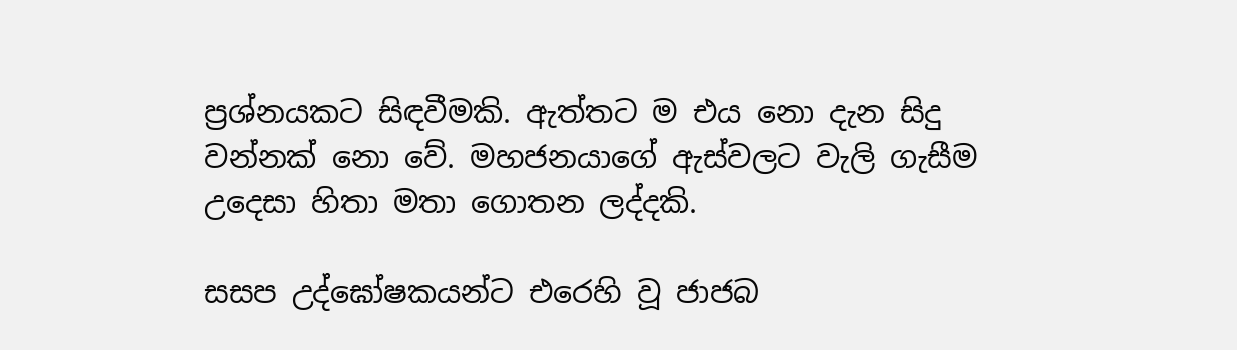ප්‍රශ්නයකට සිඳවීමකි. ඇත්තට ම එය නො දැන සිදු වන්නක් නො වේ. මහජනයාගේ ඇස්වලට වැලි ගැසීම උදෙසා හිතා මතා ගොතන ලද්දකි.

සසප උද්ඝෝෂකයන්ට එරෙහි වූ ජාජබ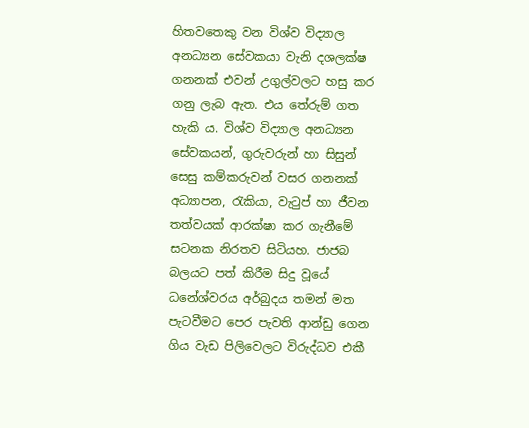හිතවතෙකු වන විශ්ව විද්‍යාල අනධ්‍යන සේවකයා වැනි දශලක්ෂ ගනනක් එවන් උගුල්වලට හසු කර ගනු ලැබ ඇත. එය තේරුම් ගත හැකි ය. විශ්ව විද්‍යාල අනධ්‍යන සේවකයන්, ගුරුවරුන් හා සිසුන් සෙසු කම්කරුවන් වසර ගනනක් අධ්‍යාපන, රැකියා, වැටුප් හා ජීවන තත්වයක් ආරක්ෂා කර ගැනීමේ සටනක නිරතව සිටියහ. ජාජබ බලයට පත් කිරීම සිදු වූයේ ධනේශ්වරය අර්බුදය තමන් මත පැටවීමට පෙර පැවති ආන්ඩු ගෙන ගිය වැඩ පිලිවෙලට විරුද්ධව එකී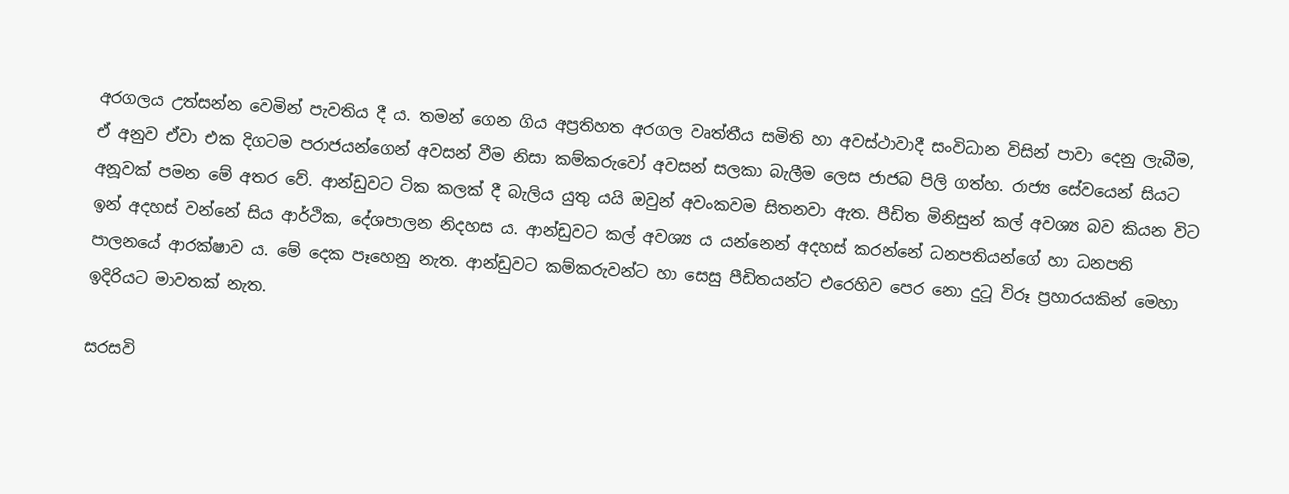අරගලය උත්සන්න වෙමින් පැවතිය දී ය. තමන් ගෙන ගිය අප්‍රතිහත අරගල වෘත්තීය සමිති හා අවස්ථාවාදී සංවිධාන විසින් පාවා දෙනු ලැබීම, ඒ අනුව ඒවා එක දිගටම පරාජයන්ගෙන් අවසන් වීම නිසා කම්කරුවෝ අවසන් සලකා බැලීම ලෙස ජාජබ පිලි ගත්හ. රාජ්‍ය සේවයෙන් සියට අනූවක් පමන මේ අතර වේ. ආන්ඩුවට ටික කලක් දී බැලිය යුතු යයි ඔවුන් අවංකවම සිතනවා ඇත. පීඩිත මිනිසුන් කල් අවශ්‍ය බව කියන විට ඉන් අදහස් වන්නේ සිය ආර්ථික, දේශපාලන නිදහස ය. ආන්ඩුවට කල් අවශ්‍ය ය යන්නෙන් අදහස් කරන්නේ ධනපතියන්ගේ හා ධනපති පාලනයේ ආරක්ෂාව ය. මේ දෙක පෑහෙනු නැත. ආන්ඩුවට කම්කරුවන්ට හා සෙසු පීඩිතයන්ට එරෙහිව පෙර නො දුටූ විරූ ප්‍රහාරයකින් මෙහා ඉදිරියට මාවතක් නැත.

සරසවි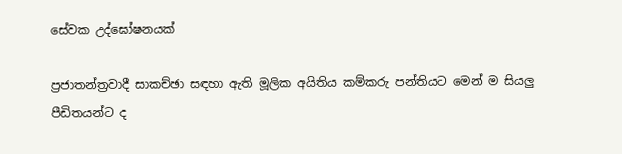සේවක උද්ඝෝෂනයක්

ප්‍රජාතන්ත්‍රවාදී සාකච්ඡා සඳහා ඇති මූලික අයිතිය කම්කරු පන්තියට මෙන් ම සියලු පීඩිතයන්ට ද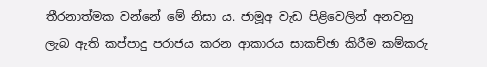තීරනාත්මක වන්නේ මේ නිසා ය. ජාමූඅ වැඩ පිළිවෙලින් අනවනු ලැබ ඇති කප්පාදු පරාජය කරන ආකාරය සාකච්ඡා කිරීම කම්කරු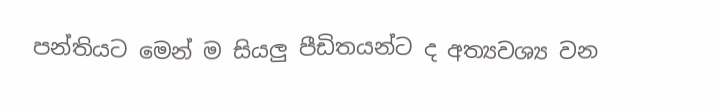පන්තියට මෙන් ම සියලු පීඩිතයන්ට ද අත්‍යවශ්‍ය වන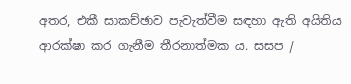අතර, එකී සාකච්ඡාව පැවැත්වීම සඳහා ඇති අයිතිය ආරක්ෂා කර ගැනීම තීරනාත්මක ය. සසප /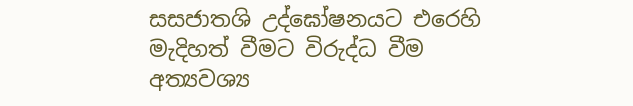සසජාතශි උද්ඝෝෂනයට එරෙහි මැදිහත් වීමට විරුද්ධ වීම අත්‍යවශ්‍ය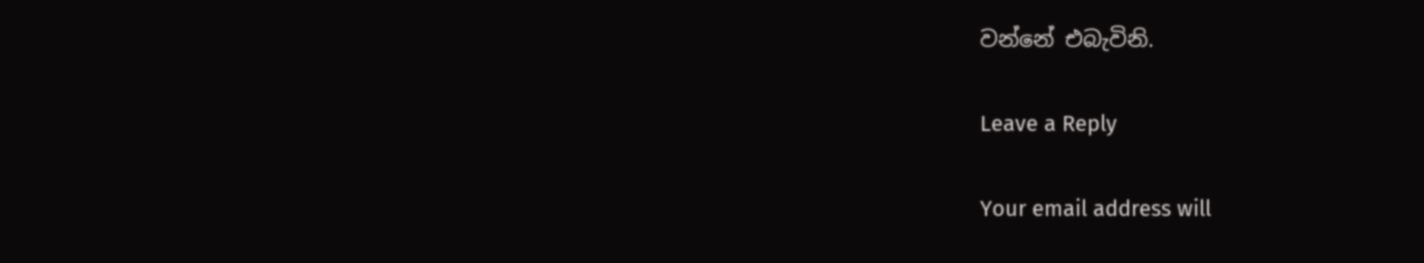වන්නේ එබැවිනි.

Leave a Reply

Your email address will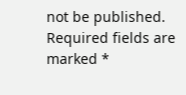not be published. Required fields are marked *